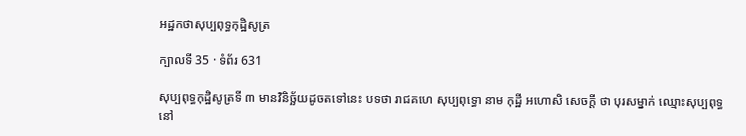អដ្ឋកថាសុប្បពុទ្ធកុដិ្ឋសូត្រ

ក្បាលទី 35 · ទំព័រ 631

សុប្បពុទ្ធកុដ្ឋិសូត្រទី ៣ មានវិនិច្ឆ័យដូចតទៅនេះ បទថា រាជគហេ សុប្បពុទ្ធោ នាម កុដ្ឋី អហោសិ សេចក្តី ថា បុរសម្នាក់ ឈ្មោះសុប្បពុទ្ធ នៅ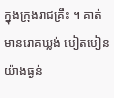ក្នុងក្រុងរាជគ្រឹះ ។ គាត់មានរោគឃ្លង់ បៀតបៀនយ៉ាងធ្ងន់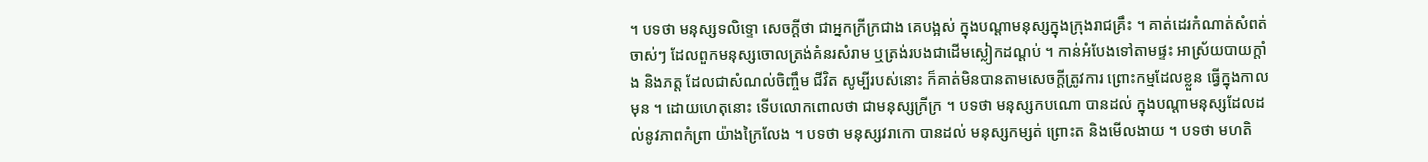។ បទថា មនុស្សទលិទ្ទោ សេចក្តីថា ជាអ្នកក្រីក្រជាង គេបង្អស់ ក្នុងបណ្តាមនុស្សក្នុងក្រុងរាជគ្រឹះ ។ គាត់ដេរកំណាត់សំពត់ចាស់ៗ ដែលពួកមនុស្សចោលត្រង់គំនរសំរាម ឬត្រង់របងជាដើមស្លៀកដណ្តប់ ។ កាន់អំបែងទៅតាមផ្ទះ អាស្រ័យបាយក្តាំង និងភត្ត ដែលជាសំណល់ចិញ្ចឹម ជីវិត សូម្បីរបស់នោះ ក៏គាត់មិនបានតាមសេចក្តីត្រូវការ ព្រោះកម្មដែលខ្លួន ធ្វើក្នុងកាលមុន ។ ដោយហេតុនោះ ទើបលោកពោលថា ជាមនុស្សក្រីក្រ ។ បទថា មនុស្សកបណោ បានដល់ ក្នុងបណ្តាមនុស្សដែលដល់នូវភាពកំព្រា យ៉ាងក្រៃលែង ។ បទថា មនុស្សវរាកោ បានដល់ មនុស្សកម្សត់ ព្រោះត និងមើលងាយ ។ បទថា មហតិ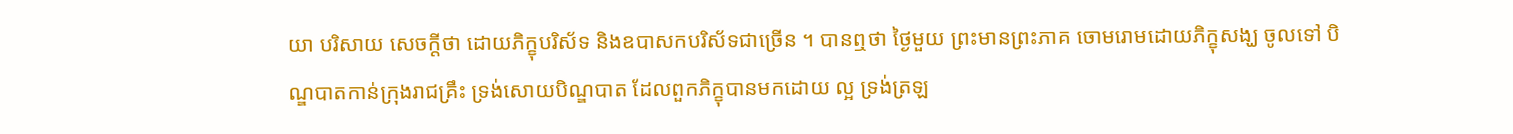យា បរិសាយ សេចក្តីថា ដោយភិក្ខុបរិស័ទ និងឧបាសកបរិស័ទជាច្រើន ។ បានឮថា ថ្ងៃមួយ ព្រះមានព្រះភាគ ចោមរោមដោយភិក្ខុសង្ឃ ចូលទៅ បិណ្ឌបាតកាន់ក្រុងរាជគ្រឹះ ទ្រង់សោយបិណ្ឌបាត ដែលពួកភិក្ខុបានមកដោយ ល្អ ទ្រង់ត្រឡ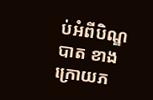ប់អំពីបិណ្ឌបាត ខាងក្រោយភ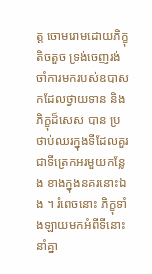ត្ត ចោមរោមដោយភិក្ខុតិចតួច ទ្រង់ចេញរង់ចាំការមករបស់ឧបាសកដែលថ្វាយទាន និងភិក្ខុដ៏សេស បាន ប្រថាប់ឈរក្នុងទីដែលគួរជាទីត្រេកអរមួយកន្លែង ខាងក្នុងនគរនោះឯង ។ រំពេចនោះ ភិក្ខុទាំងឡាយមកអំពីទីនោះ នាំគ្នា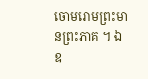ចោមរោមព្រះមានព្រះភាគ ។ ឯ ឧ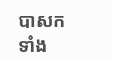បាសកទាំង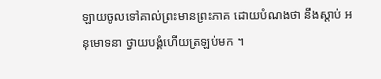ឡាយចូលទៅគាល់ព្រះមានព្រះភាគ ដោយបំណងថា នឹងស្តាប់ អនុមោទនា ថ្វាយបង្គំហើយត្រឡប់មក ។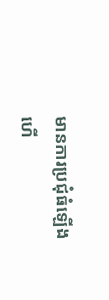មានការប្រជុំធំឡើងហើ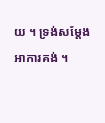យ ។ ទ្រង់សម្តែងអាការគង់ ។